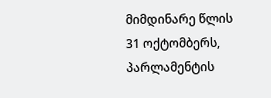მიმდინარე წლის 31 ოქტომბერს, პარლამენტის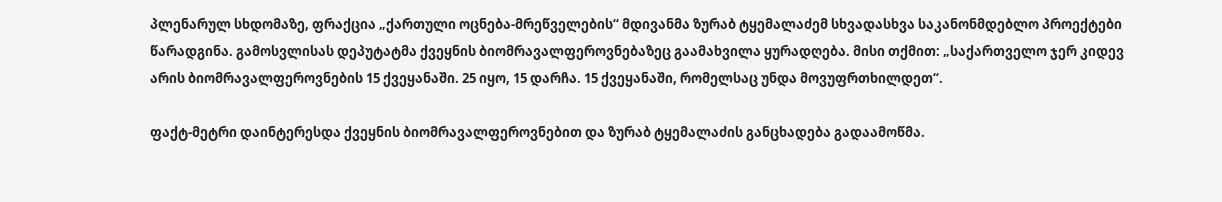პლენარულ სხდომაზე, ფრაქცია „ქართული ოცნება-მრეწველების“ მდივანმა ზურაბ ტყემალაძემ სხვადასხვა საკანონმდებლო პროექტები წარადგინა. გამოსვლისას დეპუტატმა ქვეყნის ბიომრავალფეროვნებაზეც გაამახვილა ყურადღება. მისი თქმით: „საქართველო ჯერ კიდევ არის ბიომრავალფეროვნების 15 ქვეყანაში. 25 იყო, 15 დარჩა. 15 ქვეყანაში, რომელსაც უნდა მოვუფრთხილდეთ“.

ფაქტ-მეტრი დაინტერესდა ქვეყნის ბიომრავალფეროვნებით და ზურაბ ტყემალაძის განცხადება გადაამოწმა.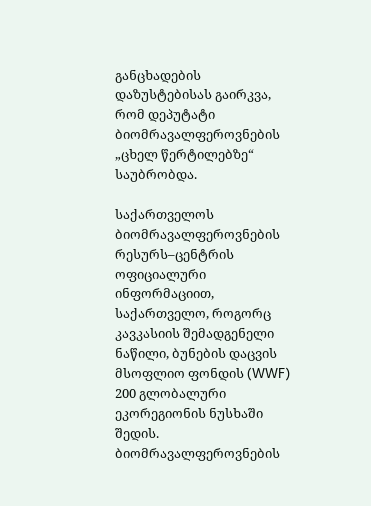განცხადების დაზუსტებისას გაირკვა, რომ დეპუტატი ბიომრავალფეროვნების „ცხელ წერტილებზე“ საუბრობდა.

საქართველოს ბიომრავალფეროვნების რესურს–ცენტრის ოფიციალური ინფორმაციით, საქართველო, როგორც კავკასიის შემადგენელი ნაწილი, ბუნების დაცვის მსოფლიო ფონდის (WWF) 200 გლობალური ეკორეგიონის ნუსხაში შედის. ბიომრავალფეროვნების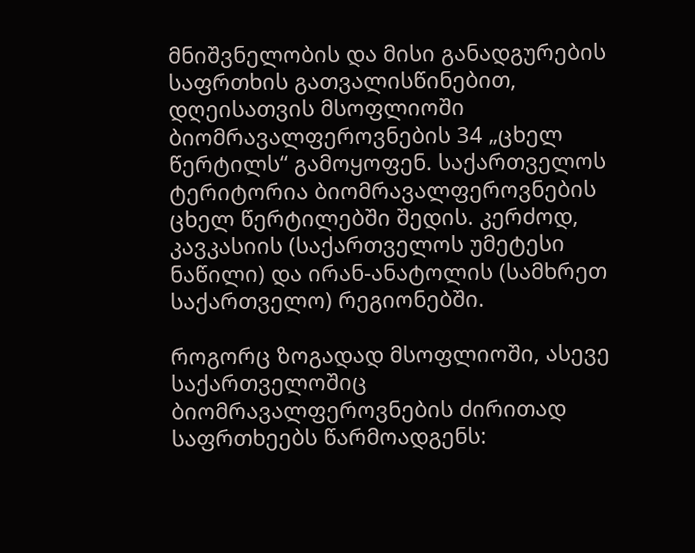მნიშვნელობის და მისი განადგურების საფრთხის გათვალისწინებით, დღეისათვის მსოფლიოში ბიომრავალფეროვნების 34 „ცხელ წერტილს“ გამოყოფენ. საქართველოს ტერიტორია ბიომრავალფეროვნების ცხელ წერტილებში შედის. კერძოდ, კავკასიის (საქართველოს უმეტესი ნაწილი) და ირან-ანატოლის (სამხრეთ საქართველო) რეგიონებში.

როგორც ზოგადად მსოფლიოში, ასევე საქართველოშიც ბიომრავალფეროვნების ძირითად საფრთხეებს წარმოადგენს: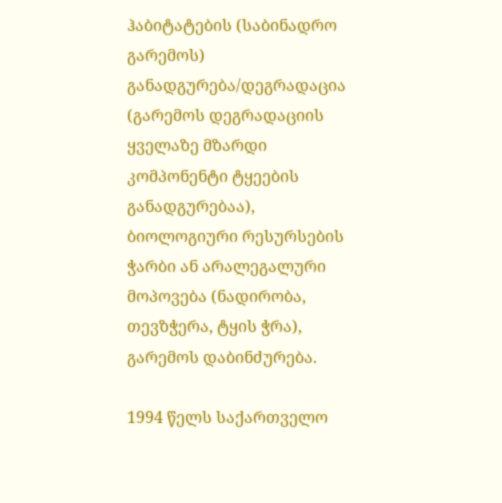ჰაბიტატების (საბინადრო გარემოს) განადგურება/დეგრადაცია (გარემოს დეგრადაციის ყველაზე მზარდი კომპონენტი ტყეების განადგურებაა), ბიოლოგიური რესურსების ჭარბი ან არალეგალური მოპოვება (ნადირობა, თევზჭერა, ტყის ჭრა), გარემოს დაბინძურება.

1994 წელს საქართველო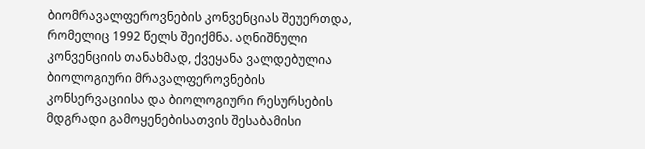ბიომრავალფეროვნების კონვენციას შეუერთდა, რომელიც 1992 წელს შეიქმნა. აღნიშნული კონვენციის თანახმად, ქვეყანა ვალდებულია ბიოლოგიური მრავალფეროვნების კონსერვაციისა და ბიოლოგიური რესურსების მდგრადი გამოყენებისათვის შესაბამისი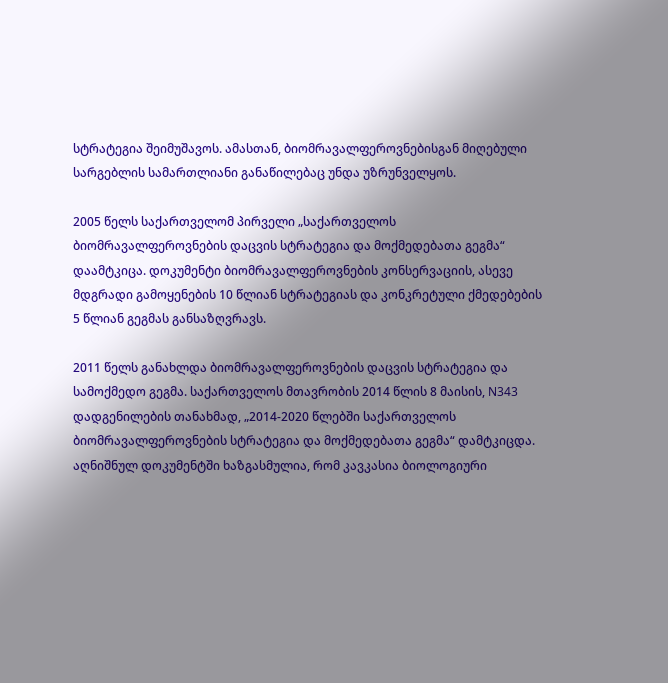სტრატეგია შეიმუშავოს. ამასთან, ბიომრავალფეროვნებისგან მიღებული სარგებლის სამართლიანი განაწილებაც უნდა უზრუნველყოს.

2005 წელს საქართველომ პირველი „საქართველოს ბიომრავალფეროვნების დაცვის სტრატეგია და მოქმედებათა გეგმა“ დაამტკიცა. დოკუმენტი ბიომრავალფეროვნების კონსერვაციის, ასევე მდგრადი გამოყენების 10 წლიან სტრატეგიას და კონკრეტული ქმედებების 5 წლიან გეგმას განსაზღვრავს.

2011 წელს განახლდა ბიომრავალფეროვნების დაცვის სტრატეგია და სამოქმედო გეგმა. საქართველოს მთავრობის 2014 წლის 8 მაისის, N343 დადგენილების თანახმად, „2014-2020 წლებში საქართველოს ბიომრავალფეროვნების სტრატეგია და მოქმედებათა გეგმა“ დამტკიცდა. აღნიშნულ დოკუმენტში ხაზგასმულია, რომ კავკასია ბიოლოგიური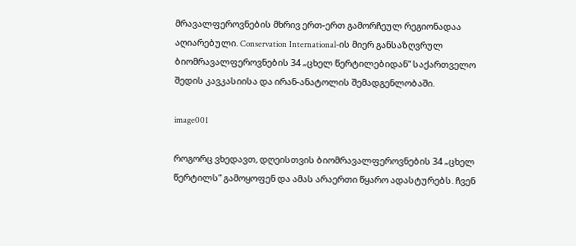მრავალფეროვნების მხრივ ერთ-ერთ გამორჩეულ რეგიონადაა აღიარებული. Conservation International-ის მიერ განსაზღვრულ ბიომრავალფეროვნების 34 „ცხელ წერტილებიდან“ საქართველო შედის კავკასიისა და ირან-ანატოლის შემადგენლობაში.

image001

როგორც ვხედავთ, დღეისთვის ბიომრავალფეროვნების 34 „ცხელ წერტილს“ გამოყოფენ და ამას არაერთი წყარო ადასტურებს. ჩვენ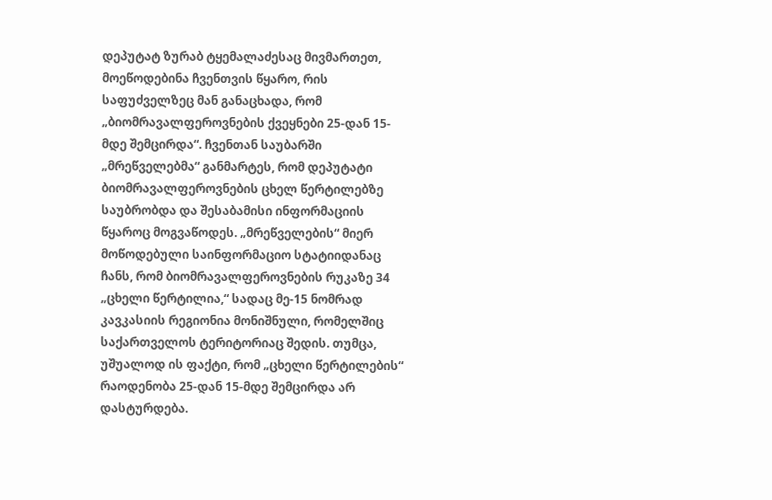დეპუტატ ზურაბ ტყემალაძესაც მივმართეთ, მოეწოდებინა ჩვენთვის წყარო, რის საფუძველზეც მან განაცხადა, რომ „ბიომრავალფეროვნების ქვეყნები 25-დან 15-მდე შემცირდა“. ჩვენთან საუბარში „მრეწველებმა“ განმარტეს, რომ დეპუტატი ბიომრავალფეროვნების ცხელ წერტილებზე საუბრობდა და შესაბამისი ინფორმაციის წყაროც მოგვაწოდეს. „მრეწველების“ მიერ მოწოდებული საინფორმაციო სტატიიდანაც ჩანს, რომ ბიომრავალფეროვნების რუკაზე 34 „ცხელი წერტილია,“ სადაც მე-15 ნომრად კავკასიის რეგიონია მონიშნული, რომელშიც საქართველოს ტერიტორიაც შედის. თუმცა, უშუალოდ ის ფაქტი, რომ „ცხელი წერტილების“ რაოდენობა 25-დან 15-მდე შემცირდა არ დასტურდება.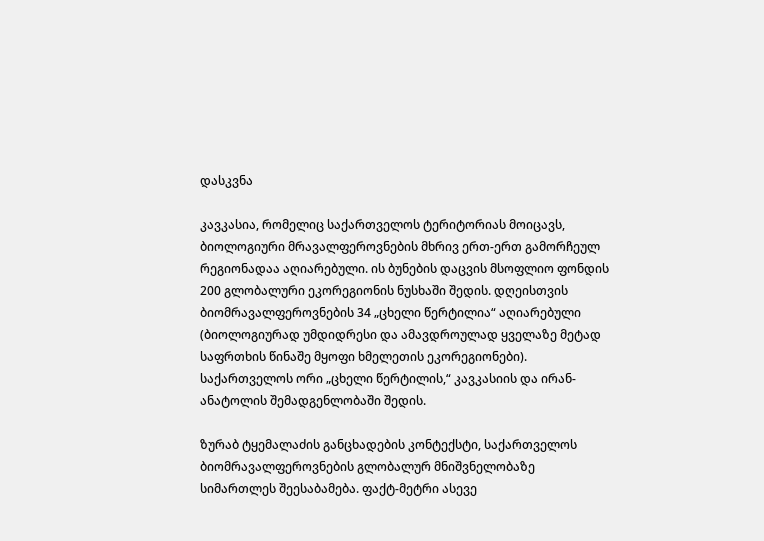დასკვნა

კავკასია, რომელიც საქართველოს ტერიტორიას მოიცავს, ბიოლოგიური მრავალფეროვნების მხრივ ერთ-ერთ გამორჩეულ რეგიონადაა აღიარებული. ის ბუნების დაცვის მსოფლიო ფონდის 200 გლობალური ეკორეგიონის ნუსხაში შედის. დღეისთვის ბიომრავალფეროვნების 34 „ცხელი წერტილია“ აღიარებული (ბიოლოგიურად უმდიდრესი და ამავდროულად ყველაზე მეტად საფრთხის წინაშე მყოფი ხმელეთის ეკორეგიონები). საქართველოს ორი „ცხელი წერტილის,“ კავკასიის და ირან-ანატოლის შემადგენლობაში შედის.

ზურაბ ტყემალაძის განცხადების კონტექსტი, საქართველოს ბიომრავალფეროვნების გლობალურ მნიშვნელობაზე სიმართლეს შეესაბამება. ფაქტ-მეტრი ასევე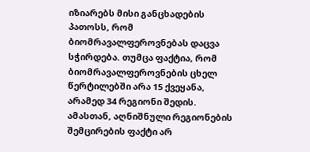იზიარებს მისი განცხადების პათოსს, რომ ბიომრავალფეროვნებას დაცვა სჭირდება. თუმცა ფაქტია, რომ ბიომრავალფეროვნების ცხელ წერტილებში არა 15 ქვეყანა, არამედ 34 რეგიონი შედის. ამასთან, აღნიშნული რეგიონების შემცირების ფაქტი არ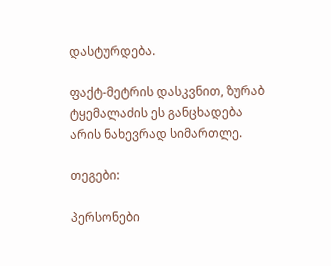დასტურდება.

ფაქტ-მეტრის დასკვნით, ზურაბ ტყემალაძის ეს განცხადება არის ნახევრად სიმართლე.

თეგები:

პერსონები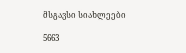მსგავსი სიახლეები

5663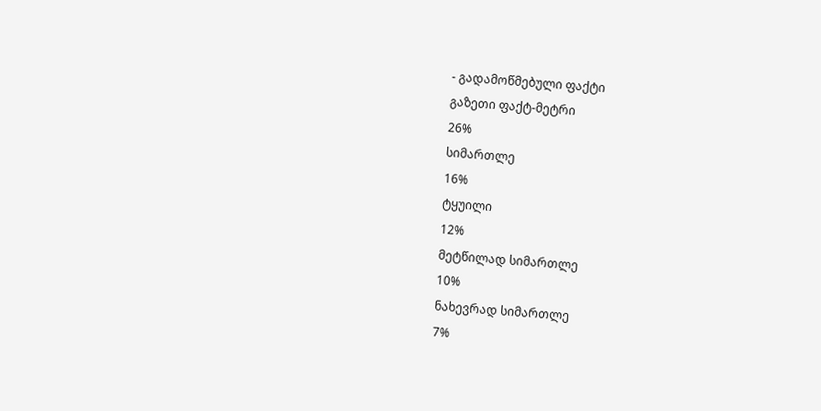- გადამოწმებული ფაქტი
გაზეთი ფაქტ-მეტრი
26%
სიმართლე
16%
ტყუილი
12%
მეტწილად სიმართლე
10%
ნახევრად სიმართლე
7%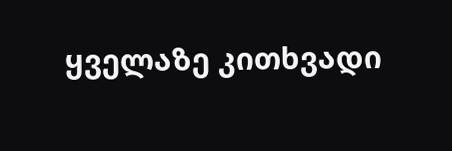ყველაზე კითხვადი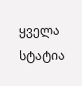ყველა სტატია